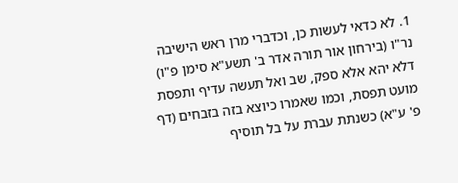1. לא כדאי לעשות כן, וכדברי מרן ראש הישיבה נר"ו (בירחון אור תורה אדר ב' תשע"א סימן פ"ו) דלא יהא אלא ספק, שב ואל תעשה עדיף ותפסת מועט תפסת, וכמו שאמרו כיוצא בזה בזבחים (דף פ' ע"א) כשנתת עברת על בל תוסיף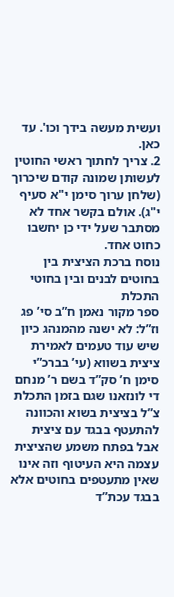ועשית מעשה בידך וכו'. עד כאן.
2. צריך לחתוך ראשי החוטין לעשותן שמונה קודם שיכרוך (שלחן ערוך סימן י"א סעיף י"ג). אולם בקשר אחד לא מסתבר שעל ידי כן יחשבו כחוט אחד.
נוסח ברכת הציצית בין בחוטים לבנים ובין בחוטי התכלת
ספר מקור נאמן ח”ב סי’ פג וז”ל: לא ישנה מהמנהג כיון שיש עוד טעמים לאמירת ציצית בשווא (עי’ בברכ”י סימן ח’ סק”ד בשם ר’ מנחם די לונזאנו שגם בזמן התכלת צ”ל בציצית בשוא והכוונה להתעטף בבגד עם ציצית אבל בפתח משמע שהציצית עצמה היא העיטוף וזה אינו שאין מתעטפים בחוטים אלא בבגד עכת”ד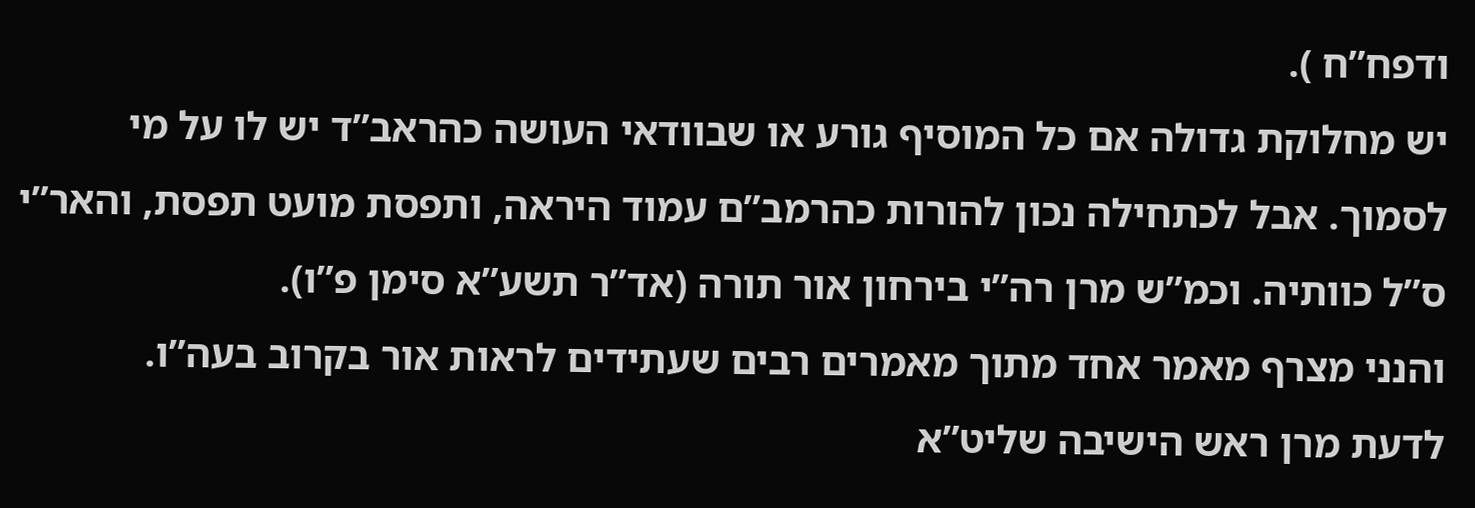ודפח”ח ).
יש מחלוקת גדולה אם כל המוסיף גורע או שבוודאי העושה כהראב”ד יש לו על מי לסמוך. אבל לכתחילה נכון להורות כהרמב”ם עמוד היראה, ותפסת מועט תפסת, והאר”י ס”ל כוותיה. וכמ”ש מרן רה”י בירחון אור תורה (אד”ר תשע”א סימן פ”ו).
והנני מצרף מאמר אחד מתוך מאמרים רבים שעתידים לראות אור בקרוב בעה”ו.
לדעת מרן ראש הישיבה שליט”א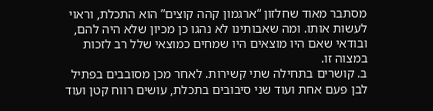מסתבר מאוד שחלזון “ארגמון קהה קוצים” הוא התכלת, וראוי לעשות אותו. ומה שאבותינו לא נהגו כן מכיון שלא היה להם, ובודאי שאם היו מוצאים היו שמחים כמוצאי שלל רב לזכות במצוה זו.
ב. קושרים בתחילה שתי קשירות. לאחר מכן מסובבים בפתיל לבן פעם אחת ועוד שני סיבובים בתכלת, עושים רווח קטן ועוד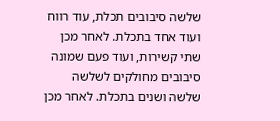שלשה סיבובים תכלת, עוד רווח ועוד אחד בתכלת. לאחר מכן שתי קשירות, ועוד פעם שמונה סיבובים מחולקים לשלשה שלשה ושנים בתכלת. לאחר מכן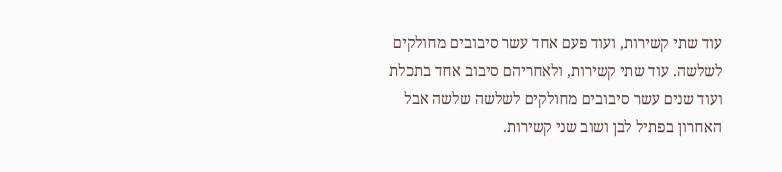עוד שתי קשירות, ועוד פעם אחד עשר סיבובים מחולקים לשלשה. עוד שתי קשירות, ולאחריהם סיבוב אחד בתכלת ועוד שנים עשר סיבובים מחולקים לשלשה שלשה אבל האחרון בפתיל לבן ושוב שני קשירות.